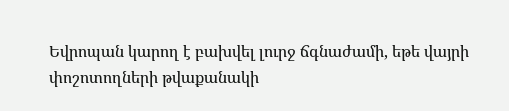Եվրոպան կարող է բախվել լուրջ ճգնաժամի, եթե վայրի փոշոտողների թվաքանակի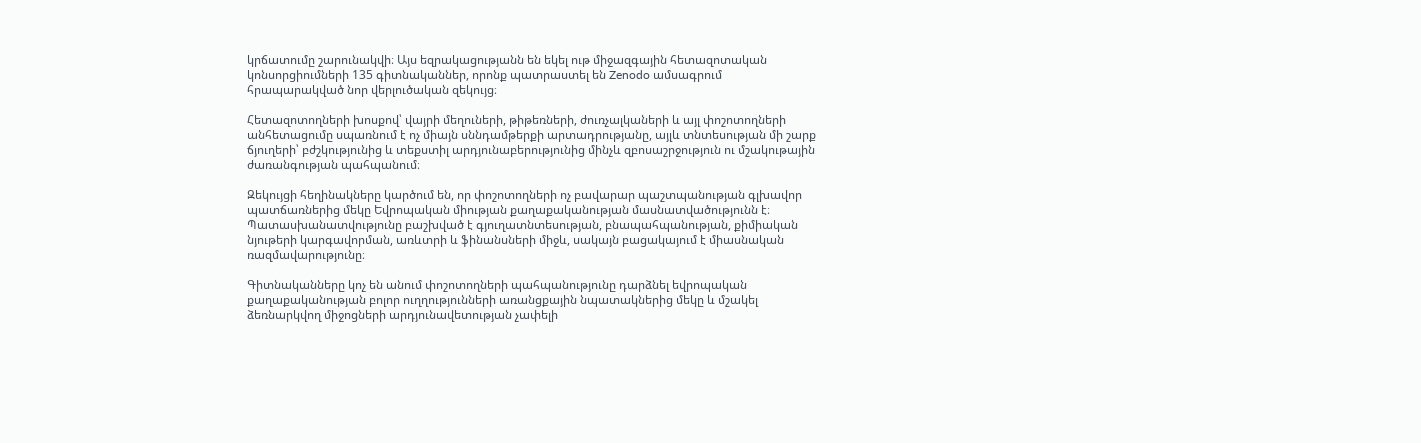կրճատումը շարունակվի։ Այս եզրակացությանն են եկել ութ միջազգային հետազոտական կոնսորցիումների 135 գիտնականներ, որոնք պատրաստել են Zenodo ամսագրում հրապարակված նոր վերլուծական զեկույց։

Հետազոտողների խոսքով՝ վայրի մեղուների, թիթեռների, ժուռչալկաների և այլ փոշոտողների անհետացումը սպառնում է ոչ միայն սննդամթերքի արտադրությանը, այլև տնտեսության մի շարք ճյուղերի՝ բժշկությունից և տեքստիլ արդյունաբերությունից մինչև զբոսաշրջություն ու մշակութային ժառանգության պահպանում։

Զեկույցի հեղինակները կարծում են, որ փոշոտողների ոչ բավարար պաշտպանության գլխավոր պատճառներից մեկը Եվրոպական միության քաղաքականության մասնատվածությունն է։ Պատասխանատվությունը բաշխված է գյուղատնտեսության, բնապահպանության, քիմիական նյութերի կարգավորման, առևտրի և ֆինանսների միջև, սակայն բացակայում է միասնական ռազմավարությունը։

Գիտնականները կոչ են անում փոշոտողների պահպանությունը դարձնել եվրոպական քաղաքականության բոլոր ուղղությունների առանցքային նպատակներից մեկը և մշակել ձեռնարկվող միջոցների արդյունավետության չափելի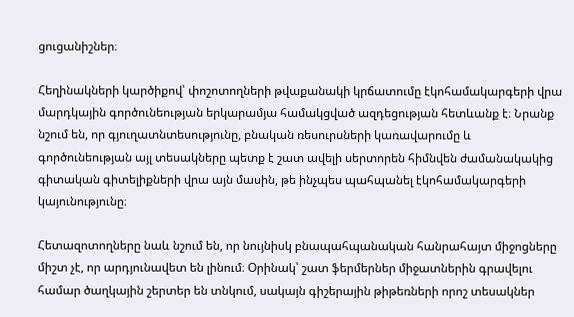ցուցանիշներ։

Հեղինակների կարծիքով՝ փոշոտողների թվաքանակի կրճատումը էկոհամակարգերի վրա մարդկային գործունեության երկարամյա համակցված ազդեցության հետևանք է։ Նրանք նշում են, որ գյուղատնտեսությունը, բնական ռեսուրսների կառավարումը և գործունեության այլ տեսակները պետք է շատ ավելի սերտորեն հիմնվեն ժամանակակից գիտական գիտելիքների վրա այն մասին, թե ինչպես պահպանել էկոհամակարգերի կայունությունը։

Հետազոտողները նաև նշում են, որ նույնիսկ բնապահպանական հանրահայտ միջոցները միշտ չէ, որ արդյունավետ են լինում։ Օրինակ՝ շատ ֆերմերներ միջատներին գրավելու համար ծաղկային շերտեր են տնկում, սակայն գիշերային թիթեռների որոշ տեսակներ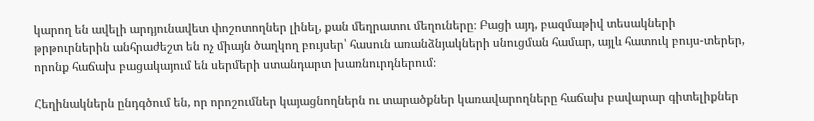կարող են ավելի արդյունավետ փոշոտողներ լինել, քան մեղրատու մեղուները։ Բացի այդ, բազմաթիվ տեսակների թրթուրներին անհրաժեշտ են ոչ միայն ծաղկող բույսեր՝ հասուն առանձնյակների սնուցման համար, այլև հատուկ բույս-տերեր, որոնք հաճախ բացակայում են սերմերի ստանդարտ խառնուրդներում։

Հեղինակներն ընդգծում են, որ որոշումներ կայացնողներն ու տարածքներ կառավարողները հաճախ բավարար գիտելիքներ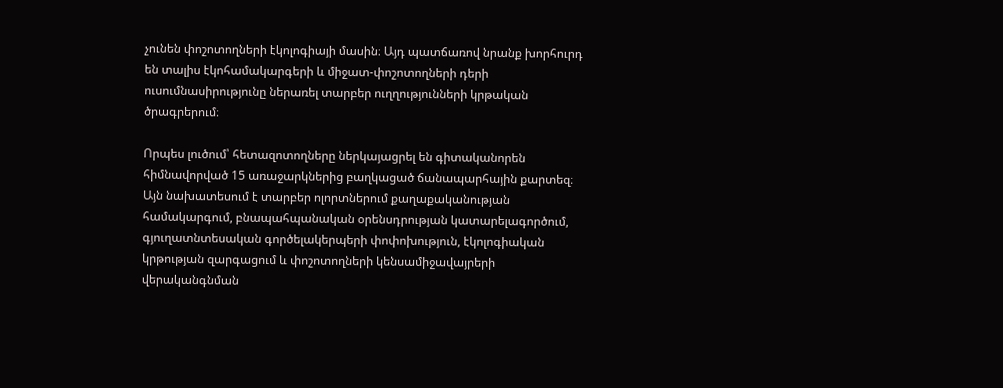չունեն փոշոտողների էկոլոգիայի մասին։ Այդ պատճառով նրանք խորհուրդ են տալիս էկոհամակարգերի և միջատ-փոշոտողների դերի ուսումնասիրությունը ներառել տարբեր ուղղությունների կրթական ծրագրերում։

Որպես լուծում՝ հետազոտողները ներկայացրել են գիտականորեն հիմնավորված 15 առաջարկներից բաղկացած ճանապարհային քարտեզ։ Այն նախատեսում է տարբեր ոլորտներում քաղաքականության համակարգում, բնապահպանական օրենսդրության կատարելագործում, գյուղատնտեսական գործելակերպերի փոփոխություն, էկոլոգիական կրթության զարգացում և փոշոտողների կենսամիջավայրերի վերականգնման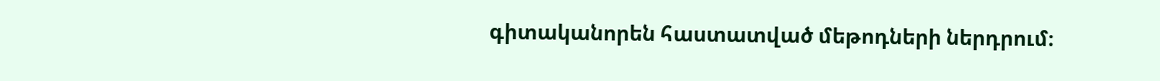գիտականորեն հաստատված մեթոդների ներդրում։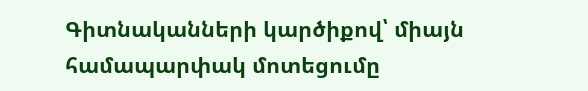Գիտնականների կարծիքով՝ միայն համապարփակ մոտեցումը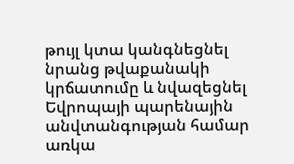թույլ կտա կանգնեցնել նրանց թվաքանակի կրճատումը և նվազեցնել Եվրոպայի պարենային անվտանգության համար առկա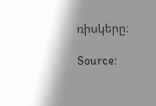ռիսկերը։

Source: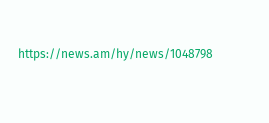https://news.am/hy/news/1048798